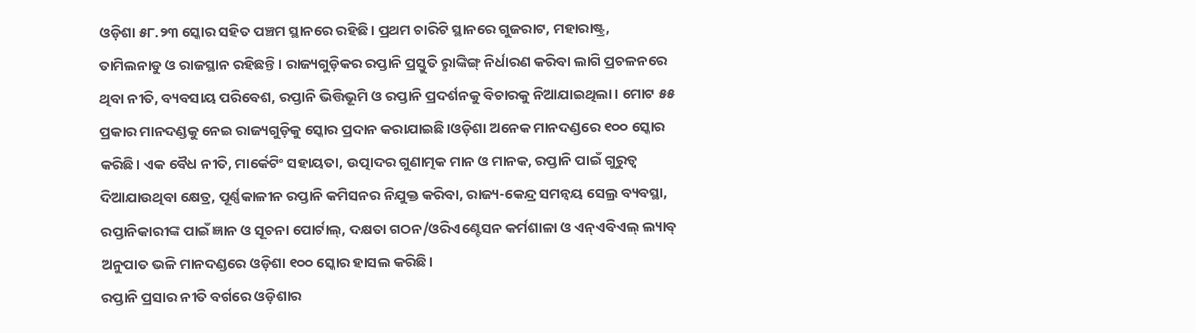ଓଡ଼ିଶା ୫୮.୨୩ ସ୍କୋର ସହିତ ପଞ୍ଚମ ସ୍ଥାନରେ ରହିଛି। ପ୍ରଥମ ଚାରିଟି ସ୍ଥାନରେ ଗୁଜରାଟ, ମହାରାଷ୍ଟ୍ର, ତାମିଲନାଡୁ ଓ ରାଜସ୍ଥାନ ରହିଛନ୍ତି। ରାଜ୍ୟଗୁଡ଼ିକର ରପ୍ତାନି ପ୍ରସ୍ତୁତି ରୢାଙ୍କିଙ୍ଗ୍ ନିର୍ଧାରଣ କରିବା ଲାଗି ପ୍ରଚଳନରେ ଥିବା ନୀତି, ବ୍ୟବସାୟ ପରିବେଶ, ରପ୍ତାନି ଭିତ୍ତିଭୂମି ଓ ରପ୍ତାନି ପ୍ରଦର୍ଶନକୁ ବିଚାରକୁ ନିଆଯାଇଥିଲା। ମୋଟ ୫୫ ପ୍ରକାର ମାନଦଣ୍ଡକୁ ନେଇ ରାଜ୍ୟଗୁଡ଼ିକୁ ସ୍କୋର ପ୍ରଦାନ କରାଯାଇଛି।ଓଡ଼ିଶା ଅନେକ ମାନଦଣ୍ଡରେ ୧୦୦ ସ୍କୋର କରିଛି। ଏକ ବୈଧ ନୀତି, ମାର୍କେଟିଂ ସହାୟତା, ଉତ୍ପାଦର ଗୁଣାତ୍ମକ ମାନ ଓ ମାନକ, ରପ୍ତାନି ପାଇଁ ଗୁରୁତ୍ବ ଦିଆଯାଉଥିବା କ୍ଷେତ୍ର, ପୂର୍ଣ୍ଣକାଳୀନ ରପ୍ତାନି କମିସନର ନିଯୁକ୍ତ କରିବା, ରାଜ୍ୟ-କେନ୍ଦ୍ର ସମନ୍ବୟ ସେଲ୍ର ବ୍ୟବସ୍ଥା, ରପ୍ତାନିକାରୀଙ୍କ ପାଇଁ ଜ୍ଞାନ ଓ ସୂଚନା ପୋର୍ଟାଲ୍, ଦକ୍ଷତା ଗଠନ/ଓରିଏଣ୍ଟେସନ କର୍ମଶାଳା ଓ ଏନ୍ଏବିଏଲ୍ ଲ୍ୟାବ୍ ଅନୁପାତ ଭଳି ମାନଦଣ୍ଡରେ ଓଡ଼ିଶା ୧୦୦ ସ୍କୋର ହାସଲ କରିଛି।
ରପ୍ତାନି ପ୍ରସାର ନୀତି ବର୍ଗରେ ଓଡ଼ିଶାର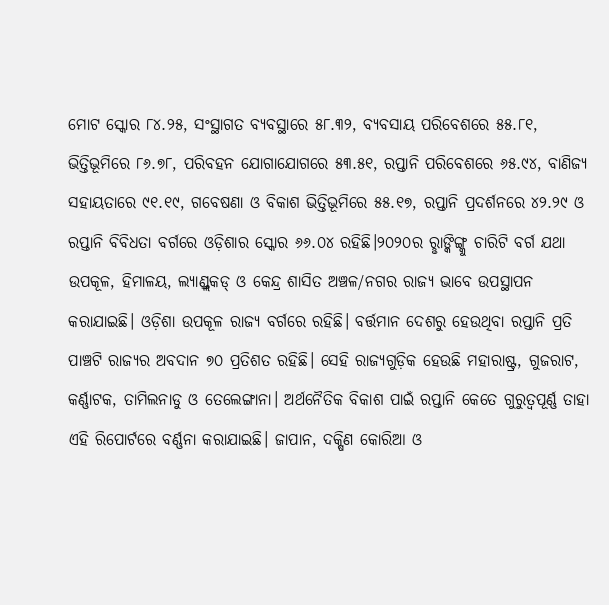ମୋଟ ସ୍କୋର ୮୪.୨୫, ସଂସ୍ଥାଗତ ବ୍ୟବସ୍ଥାରେ ୫୮.୩୨, ବ୍ୟବସାୟ ପରିବେଶରେ ୫୫.୮୧, ଭିତ୍ତିଭୂମିରେ ୮୬.୭୮, ପରିବହନ ଯୋଗାଯୋଗରେ ୫୩.୫୧, ରପ୍ତାନି ପରିବେଶରେ ୬୫.୯୪, ବାଣିଜ୍ୟ ସହାୟତାରେ ୯୧.୧୯, ଗବେଷଣା ଓ ବିକାଶ ଭିତ୍ତିଭୂମିରେ ୫୫.୧୭, ରପ୍ତାନି ପ୍ରଦର୍ଶନରେ ୪୨.୨୯ ଓ ରପ୍ତାନି ବିବିଧତା ବର୍ଗରେ ଓଡ଼ିଶାର ସ୍କୋର ୬୬.୦୪ ରହିଛି।୨୦୨୦ର ରୢାଙ୍କିଙ୍ଗ୍କୁ ଚାରିଟି ବର୍ଗ ଯଥା ଉପକୂଳ, ହିମାଳୟ, ଲ୍ୟାଣ୍ଡ୍ଲକଡ୍ ଓ କେନ୍ଦ୍ର ଶାସିତ ଅଞ୍ଚଳ/ନଗର ରାଜ୍ୟ ଭାବେ ଉପସ୍ଥାପନ କରାଯାଇଛି। ଓଡ଼ିଶା ଉପକୂଳ ରାଜ୍ୟ ବର୍ଗରେ ରହିଛି। ବର୍ତ୍ତମାନ ଦେଶରୁ ହେଉଥିବା ରପ୍ତାନି ପ୍ରତି ପାଞ୍ଚଟି ରାଜ୍ୟର ଅବଦାନ ୭୦ ପ୍ରତିଶତ ରହିଛି। ସେହି ରାଜ୍ୟଗୁଡ଼ିକ ହେଉଛି ମହାରାଷ୍ଟ୍ର, ଗୁଜରାଟ, କର୍ଣ୍ଣାଟକ, ତାମିଲନାଡୁ ଓ ତେଲେଙ୍ଗାନା। ଅର୍ଥନୈତିକ ବିକାଶ ପାଇଁ ରପ୍ତାନି କେତେ ଗୁରୁତ୍ବପୂର୍ଣ୍ଣ ତାହା ଏହି ରିପୋର୍ଟରେ ବର୍ଣ୍ଣନା କରାଯାଇଛି। ଜାପାନ, ଦକ୍ଷିଣ କୋରିଆ ଓ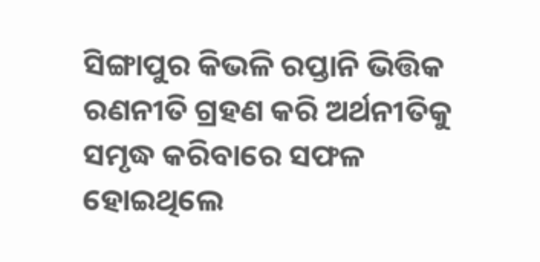ସିଙ୍ଗାପୁର କିଭଳି ରପ୍ତାନି ଭିତ୍ତିକ ରଣନୀତି ଗ୍ରହଣ କରି ଅର୍ଥନୀତିକୁ ସମୃଦ୍ଧ କରିବାରେ ସଫଳ ହୋଇଥିଲେ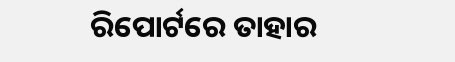ରିପୋର୍ଟରେ ତାହାର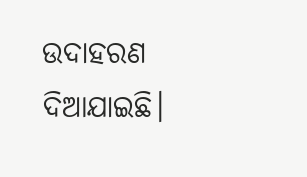ଉଦାହରଣ ଦିଆଯାଇଛି।